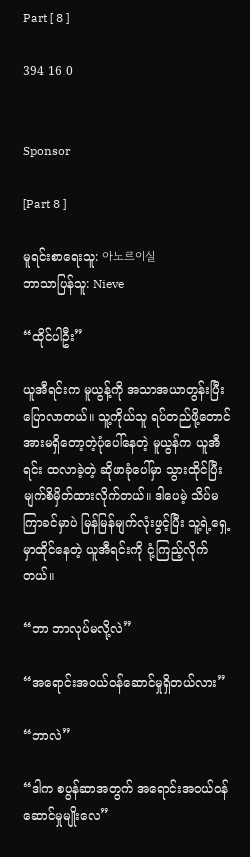Part [ 8 ]

394 16 0


Sponsor

[Part 8 ]

မူရင်းစာရေးသူ: 아노르이실
ဘာသာပြန်သူ: Nieve

“ထိုင်ပါဦး”

ယူအီရင်းက မူယွန့်ကို အသာအယာတွန်းပြီး ပြောလာတယ်။ သူ့ကိုယ်သူ ရပ်တည်ဖို့တောင် အားမရှိတော့တဲ့ပုံပေါ်နေတဲ့ မူယွန်က ယူအီရင်း ထလာခဲ့တဲ့ ဆိုဖာခုံပေါ်မှာ သွားထိုင်ပြီး မျက်စိမှိတ်ထားလိုက်တယ်။ ဒါပေမဲ့ သိပ်မကြာခင်မှာပဲ မြန်မြန်မျက်လုံးဖွင့်ပြီး သူ့ရဲ့ရှေ့မှာထိုင်နေတဲ့ ယူအီရင်းကို ငုံ့ကြည့်လိုက်တယ်။

“ဘာ ဘာလုပ်မလို့လဲ”

“အရောင်းအဝယ်ဝန်ဆောင်မှုရှိတယ်လား”

“ဘာလဲ”

“ဒါက စပွန်ဆာအတွက် အရောင်းအဝယ်ဝန်ဆောင်မှုမျိုးလေ”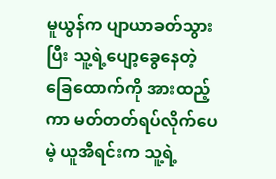မူယွန်က ပျာယာခတ်သွားပြီး သူ့ရဲ့ပျော့ခွေနေတဲ့ခြေထောက်ကို အားထည့်ကာ မတ်တတ်ရပ်လိုက်ပေမဲ့ ယူအီရင်းက သူ့ရဲ့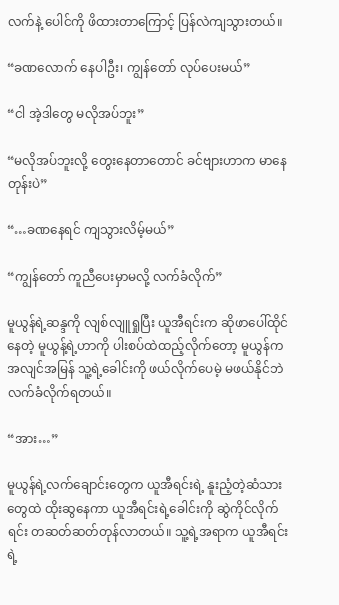လက်နဲ့ ပေါင်ကို ဖိထားတာကြောင့် ပြန်လဲကျသွားတယ်။

“ခဏလောက် နေပါဦး၊ ကျွန်တော် လုပ်ပေးမယ်”

“ငါ အဲ့ဒါတွေ မလိုအပ်ဘူး”

“မလိုအပ်ဘူးလို့ တွေးနေတာတောင် ခင်ဗျားဟာက မာနေတုန်းပဲ”

“…ခဏနေရင် ကျသွားလိမ့်မယ်”

“ကျွန်တော် ကူညီပေးမှာမလို့ လက်ခံလိုက်”

မူယွန်ရဲ့ဆန္ဒကို လျစ်လျူရှုပြီး ယူအီရင်းက ဆိုဖာပေါ်ထိုင်နေတဲ့ မူယွန့်ရဲ့ဟာကို ပါးစပ်ထဲထည့်လိုက်တော့ မူယွန်က အလျင်အမြန် သူ့ရဲ့ခေါင်းကို ဖယ်လိုက်ပေမဲ့ မဖယ်နိုင်ဘဲ လက်ခံလိုက်ရတယ်။

“အား…”

မူယွန်ရဲ့လက်ချောင်းတွေက ယူအီရင်းရဲ့ နူးညံ့တဲ့ဆံသားတွေထဲ ထိုးဆွနေကာ ယူအီရင်းရဲ့ခေါင်းကို ဆွဲကိုင်လိုက်ရင်း တဆတ်ဆတ်တုန်လာတယ်။ သူ့ရဲ့အရာက ယူအီရင်းရဲ့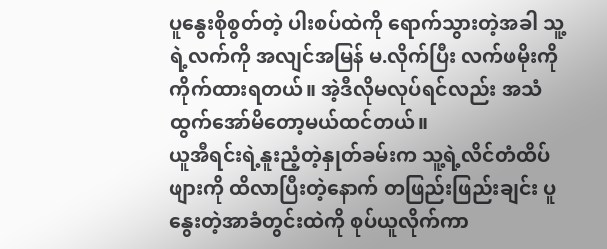ပူနွေးစိုစွတ်တဲ့ ပါးစပ်ထဲကို ရောက်သွားတဲ့အခါ သူ့ရဲ့လက်ကို အလျင်အမြန် မ.လိုက်ပြီး လက်ဖမိုးကို ကိုက်ထားရတယ်။ အဲ့ဒီလိုမလုပ်ရင်လည်း အသံထွက်အော်မိတော့မယ်ထင်တယ်။
ယူအီရင်းရဲ့နူးညံ့တဲ့နှုတ်ခမ်းက သူ့ရဲ့လိင်တံထိပ်ဖျားကို ထိလာပြီးတဲ့နောက် တဖြည်းဖြည်းချင်း ပူနွေးတဲ့အာခံတွင်းထဲကို စုပ်ယူလိုက်ကာ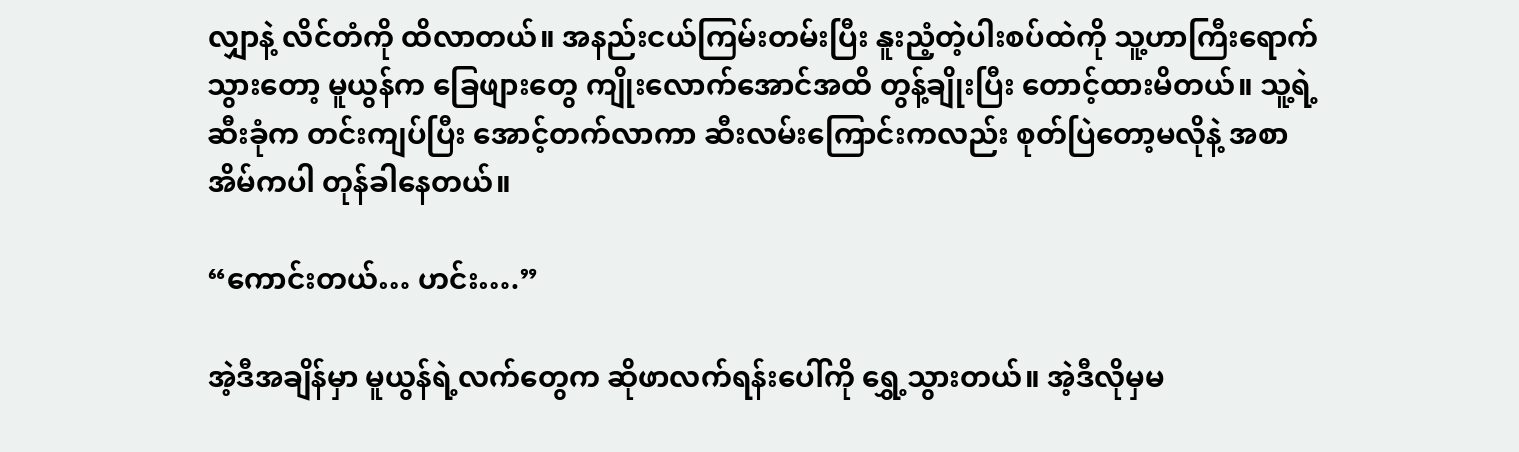လျှာနဲ့ လိင်တံကို ထိလာတယ်။ အနည်းငယ်ကြမ်းတမ်းပြီး နူးညံ့တဲ့ပါးစပ်ထဲကို သူ့ဟာကြီးရောက်သွားတော့ မူယွန်က ခြေဖျားတွေ ကျိုးလောက်အောင်အထိ တွန့်ချိုးပြီး တောင့်ထားမိတယ်။ သူ့ရဲ့ဆီးခုံက တင်းကျပ်ပြီး အောင့်တက်လာကာ ဆီးလမ်းကြောင်းကလည်း စုတ်ပြဲတော့မလိုနဲ့ အစာအိမ်ကပါ တုန်ခါနေတယ်။

“ကောင်းတယ်… ဟင်း….”

အဲ့ဒီအချိန်မှာ မူယွန်ရဲ့လက်တွေက ဆိုဖာလက်ရန်းပေါ်ကို ရွှေ့သွားတယ်။ အဲ့ဒီလိုမှမ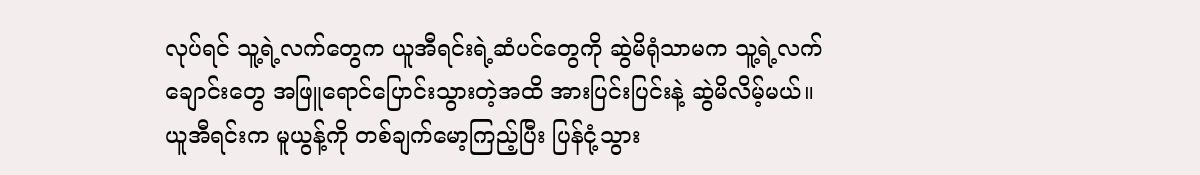လုပ်ရင် သူ့ရဲ့လက်တွေက ယူအီရင်းရဲ့ဆံပင်တွေကို ဆွဲမိရုံသာမက သူ့ရဲ့လက်ချောင်းတွေ အဖြူရောင်ပြောင်းသွားတဲ့အထိ အားပြင်းပြင်းနဲ့ ဆွဲမိလိမ့်မယ်။
ယူအီရင်းက မူယွန့်ကို တစ်ချက်မော့ကြည့်ပြီး ပြန်ငုံ့သွား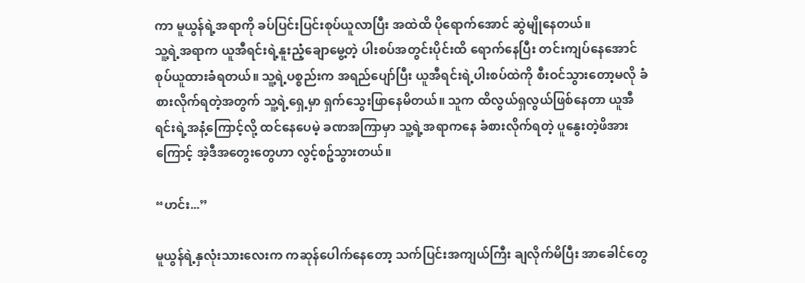ကာ မူယွန်ရဲ့အရာကို ခပ်ပြင်းပြင်းစုပ်ယူလာပြီး အထဲထိ ပိုရောက်အောင် ဆွဲမျိုနေတယ်။
သူ့ရဲ့အရာက ယူအီရင်းရဲ့နူးညံ့ချောမွေ့တဲ့ ပါးစပ်အတွင်းပိုင်းထိ ရောက်နေပြီး တင်းကျပ်နေအောင် စုပ်ယူထားခံရတယ်။ သူ့ရဲ့ပစ္စည်းက အရည်ပျော်ပြီး ယူအီရင်းရဲ့ပါးစပ်ထဲကို စီးဝင်သွားတော့မလို ခံစားလိုက်ရတဲ့အတွက် သူ့ရဲ့ရှေ့မှာ ရှက်သွေးဖြာနေမိတယ်။ သူက ထိလွယ်ရှလွယ်ဖြစ်နေတာ ယူအီရင်းရဲ့အနံ့ကြောင့်လို့ ထင်နေပေမဲ့ ခဏအကြာမှာ သူ့ရဲ့အရာကနေ ခံစားလိုက်ရတဲ့ ပူနွေးတဲ့ဖိအားကြောင့် အဲ့ဒီအတွေးတွေဟာ လွင့်စဥ်သွားတယ်။

“ဟင်း...”

မူယွန်ရဲ့နှလုံးသားလေးက ကဆုန်ပေါက်နေတော့ သက်ပြင်းအကျယ်ကြီး ချလိုက်မိပြီး အာခေါင်တွေ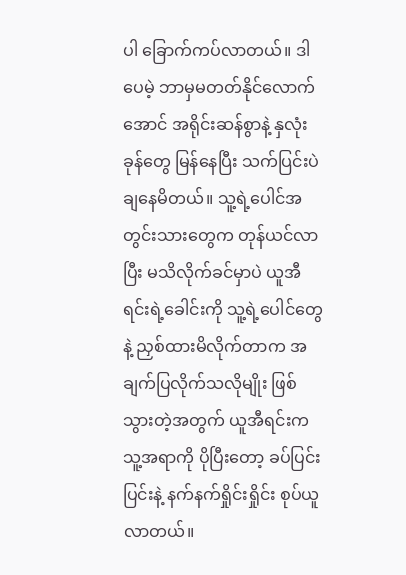ပါ ခြောက်ကပ်လာတယ်။ ဒါပေမဲ့ ဘာမှမတတ်နိုင်လောက်အောင် အရိုင်းဆန်စွာနဲ့ နှလုံးခုန်တွေ မြန်နေပြီး သက်ပြင်းပဲချနေမိတယ်။ သူ့ရဲ့ပေါင်အတွင်းသားတွေက တုန်ယင်လာပြီး မသိလိုက်ခင်မှာပဲ ယူအီရင်းရဲ့ခေါင်းကို သူ့ရဲ့ပေါင်တွေနဲ့ ညှစ်ထားမိလိုက်တာက အချက်ပြလိုက်သလိုမျိုး ဖြစ်သွားတဲ့အတွက် ယူအီရင်းက သူ့အရာကို ပိုပြီးတော့ ခပ်ပြင်းပြင်းနဲ့ နက်နက်ရှိုင်းရှိုင်း စုပ်ယူလာတယ်။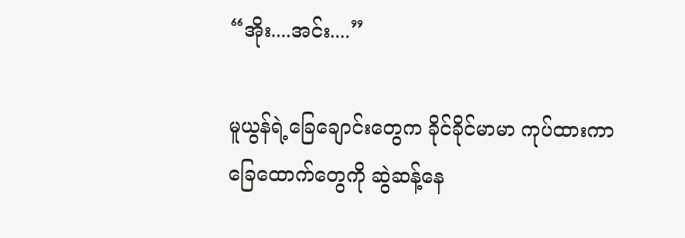“အိုး....အင်း....”

မူယွန်ရဲ့ခြေချောင်းတွေက ခိုင်ခိုင်မာမာ ကုပ်ထားကာ ခြေထောက်တွေကို ဆွဲဆန့်နေ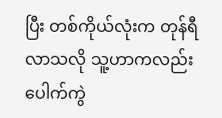ပြီး တစ်ကိုယ်လုံးက တုန်ရီလာသလို သူ့ဟာကလည်း ပေါက်ကွဲ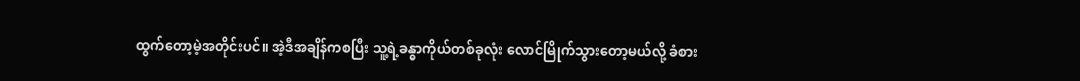ထွက်တော့မဲ့အတိုင်းပင်။ အဲ့ဒီအချိန်ကစပြီး သူ့ရဲ့ခန္ဓာကိုယ်တစ်ခုလုံး လောင်မြိုက်သွားတော့မယ်လို့ ခံစား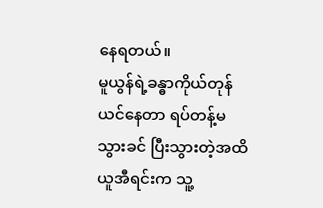နေရတယ်။
မူယွန်ရဲ့ခန္ဓာကိုယ်တုန်ယင်နေတာ ရပ်တန့်မသွားခင် ပြီးသွားတဲ့အထိ ယူအီရင်းက သူ့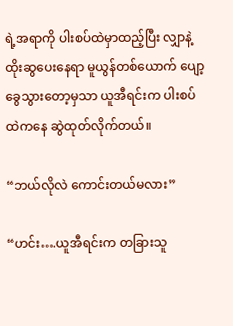ရဲ့အရာကို ပါးစပ်ထဲမှာထည့်ပြီး လျှာနဲ့ ထိုးဆွပေးနေရာ မူယွန်တစ်ယောက် ပျော့ခွေသွားတော့မှသာ ယူအီရင်းက ပါးစပ်ထဲကနေ ဆွဲထုတ်လိုက်တယ်။

“ဘယ်လိုလဲ ကောင်းတယ်မလား”

“ဟင်း….ယူအီရင်းက တခြားသူ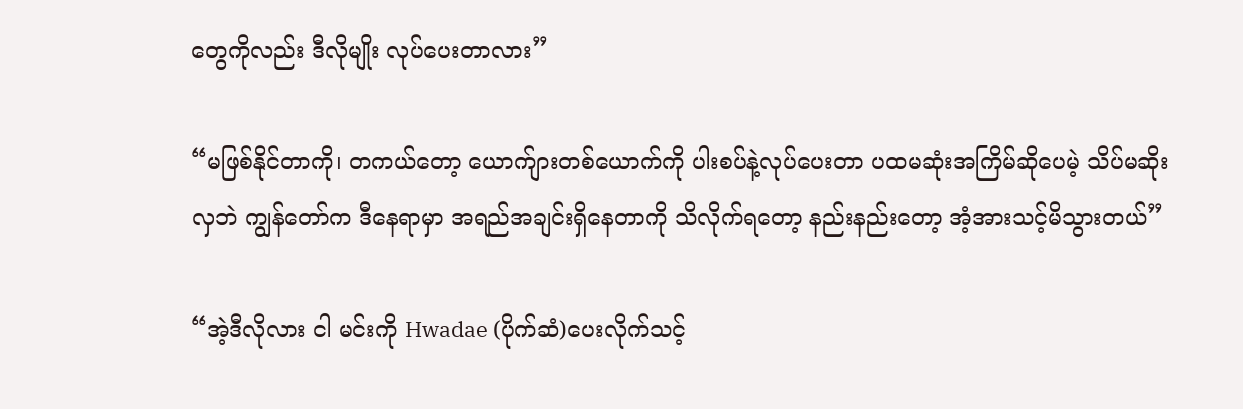တွေကိုလည်း ဒီလိုမျိုး လုပ်ပေးတာလား”

“မဖြစ်နိုင်တာကို၊ တကယ်တော့ ယောက်ျားတစ်ယောက်ကို ပါးစပ်နဲ့လုပ်ပေးတာ ပထမဆုံးအကြိမ်ဆိုပေမဲ့ သိပ်မဆိုးလှဘဲ ကျွန်တော်က ဒီနေရာမှာ အရည်အချင်းရှိနေတာကို သိလိုက်ရတော့ နည်းနည်းတော့ အံ့အားသင့်မိသွားတယ်”

“အဲ့ဒီလိုလား ငါ မင်းကို Hwadae (ပိုက်ဆံ)ပေးလိုက်သင့်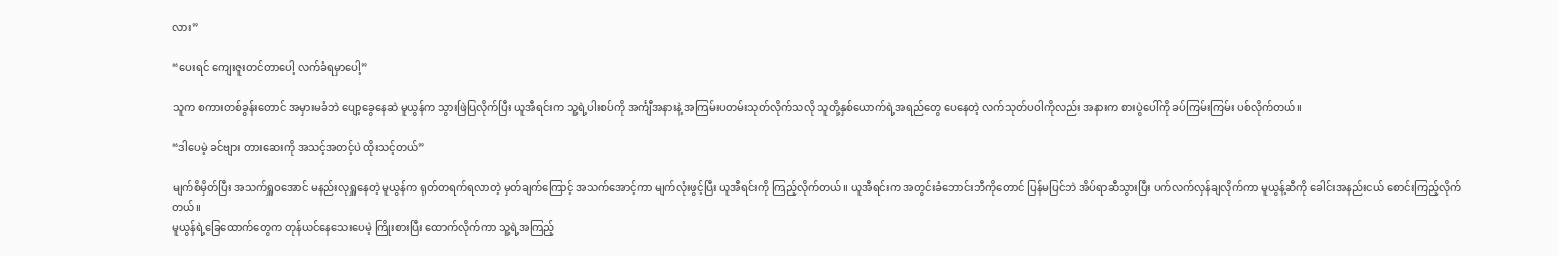လား”

“ပေးရင် ကျေးဇူးတင်တာပေါ့ လက်ခံရမှာပေါ့”

သူက စကားတစ်ခွန်းတောင် အမှားမခံဘဲ ပျော့ခွေနေဆဲ မူယွန်က သွားဖြဲပြလိုက်ပြီး ယူအီရင်းက သူ့ရဲ့ပါးစပ်ကို အင်္ကျီအနားနဲ့ အကြမ်းပတမ်းသုတ်လိုက်သလို သူတို့နှစ်ယောက်ရဲ့အရည်တွေ ပေနေတဲ့ လက်သုတ်ပဝါကိုလည်း အနားက စားပွဲပေါ်ကို ခပ်ကြမ်းကြမ်း ပစ်လိုက်တယ်။

“ဒါပေမဲ့ ခင်ဗျား တားဆေးကို အသင့်အတင့်ပဲ ထိုးသင့်တယ်”

မျက်စိမှိတ်ပြီး အသက်ရှူဝအောင် မနည်းလုရှူနေတဲ့ မူယွန်က ရုတ်တရက်ရလာတဲ့ မှတ်ချက်ကြောင့် အသက်အောင့်ကာ မျက်လုံးဖွင့်ပြီး ယူအီရင်းကို ကြည့်လိုက်တယ်။ ယူအီရင်းက အတွင်းခံဘောင်းဘီကိုတောင် ပြန်မပြင်ဘဲ အိပ်ရာဆီသွားပြီး ပက်လက်လှန်ချလိုက်ကာ မူယွန့်ဆီကို ခေါင်းအနည်းငယ် စောင်းကြည့်လိုက်တယ်။
မူယွန်ရဲ့ခြေထောက်တွေက တုန်ယင်နေသေးပေမဲ့ ကြိုးစားပြီး ထောက်လိုက်ကာ သူ့ရဲ့အကြည့်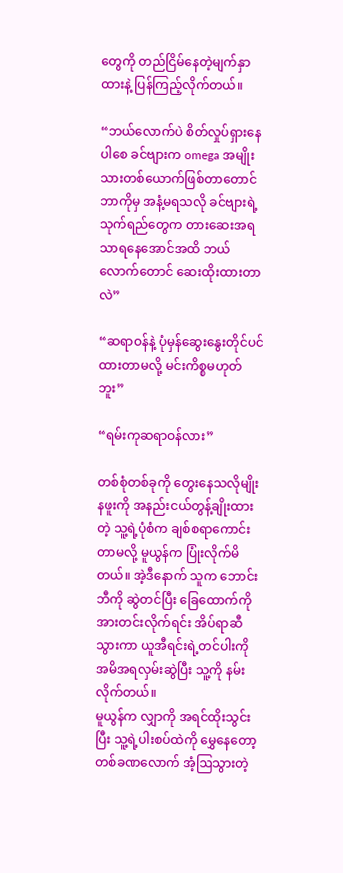တွေကို တည်ငြိမ်နေတဲ့မျက်နှာထားနဲ့ ပြန်ကြည့်လိုက်တယ်။

“ဘယ်လောက်ပဲ စိတ်လှုပ်ရှားနေပါစေ ခင်ဗျားက omega အမျိုးသားတစ်ယောက်ဖြစ်တာတောင် ဘာကိုမှ အနံ့မရသလို ခင်ဗျားရဲ့သုက်ရည်တွေက တားဆေးအရသာရနေအောင်အထိ ဘယ်လောက်တောင် ဆေးထိုးထားတာလဲ”

“ဆရာဝန်နဲ့ ပုံမှန်ဆွေးနွေးတိုင်ပင်ထားတာမလို့ မင်းကိစ္စမဟုတ်ဘူး”

“ရမ်းကုဆရာဝန်လား”

တစ်စုံတစ်ခုကို တွေးနေသလိုမျိုး နဖူးကို အနည်းငယ်တွန့်ချိုးထားတဲ့ သူ့ရဲ့ပုံစံက ချစ်စရာကောင်းတာမလို့ မူယွန်က ပြုံးလိုက်မိတယ်။ အဲ့ဒီနောက် သူက ဘောင်းဘီကို ဆွဲတင်ပြီး ခြေထောက်ကို အားတင်းလိုက်ရင်း အိပ်ရာဆီ သွားကာ ယူအီရင်းရဲ့တင်ပါးကို အမိအရလှမ်းဆွဲပြီး သူ့ကို နမ်းလိုက်တယ်။
မူယွန်က လျှာကို အရင်ထိုးသွင်းပြီး သူ့ရဲ့ပါးစပ်ထဲကို မွှေနေတော့ တစ်ခဏလောက် အံ့ဩသွားတဲ့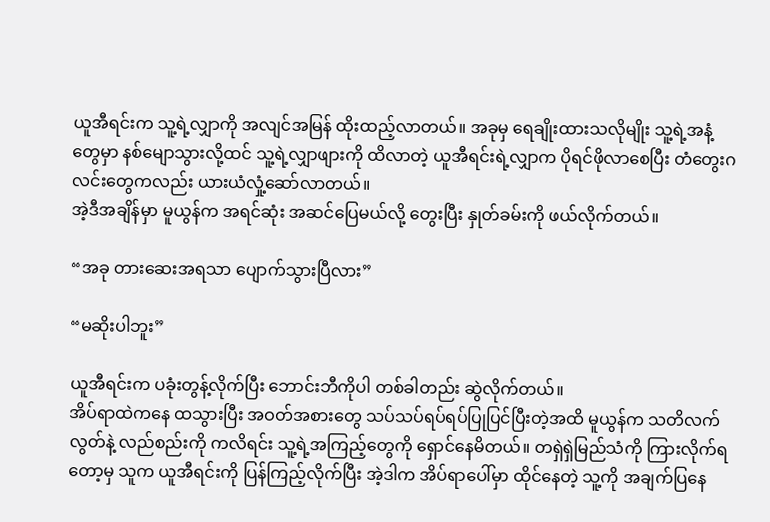ယူအီရင်းက သူ့ရဲ့လျှာကို အလျင်အမြန် ထိုးထည့်လာတယ်။ အခုမှ ရေချိုးထားသလိုမျိုး သူ့ရဲ့အနံ့တွေမှာ နစ်မျောသွားလို့ထင် သူ့ရဲ့လျှာဖျားကို ထိလာတဲ့ ယူအီရင်းရဲ့လျှာက ပိုရင်ဖိုလာစေပြီး တံတွေးဂလင်းတွေကလည်း ယားယံလှုံ့ဆော်လာတယ်။
အဲ့ဒီအချိန်မှာ မူယွန်က အရင်ဆုံး အဆင်ပြေမယ်လို့ တွေးပြီး နှုတ်ခမ်းကို ဖယ်လိုက်တယ်။

“အခု တားဆေးအရသာ ပျောက်သွားပြီလား”

“မဆိုးပါဘူး”

ယူအီရင်းက ပခုံးတွန့်လိုက်ပြီး ဘောင်းဘီကိုပါ တစ်ခါတည်း ဆွဲလိုက်တယ်။
အိပ်ရာထဲကနေ ထသွားပြီး အဝတ်အစားတွေ သပ်သပ်ရပ်ရပ်ပြုပြင်ပြီးတဲ့အထိ မူယွန်က သတိလက်လွတ်နဲ့ လည်စည်းကို ကလိရင်း သူ့ရဲ့အကြည့်တွေကို ရှောင်နေမိတယ်။ တရှဲရှဲမြည်သံကို ကြားလိုက်ရတော့မှ သူက ယူအီရင်းကို ပြန်ကြည့်လိုက်ပြီး အဲ့ဒါက အိပ်ရာပေါ်မှာ ထိုင်နေတဲ့ သူ့ကို အချက်ပြနေ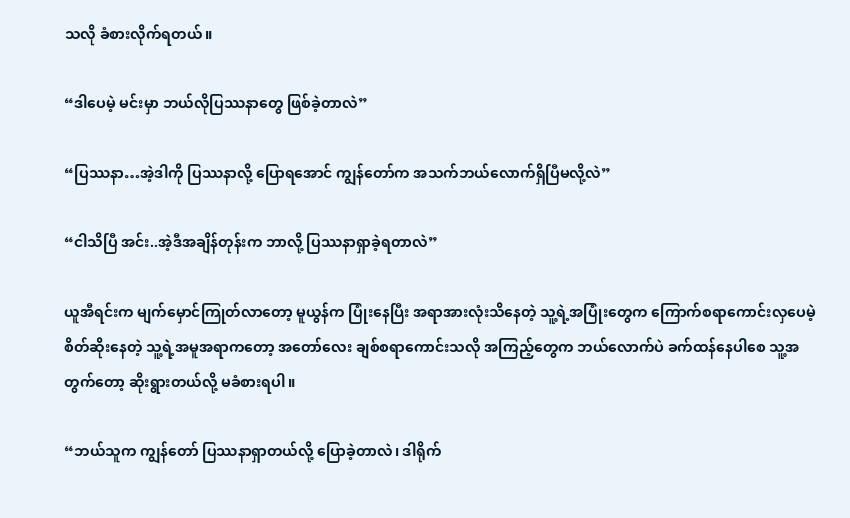သလို ခံစားလိုက်ရတယ်။

“ဒါပေမဲ့ မင်းမှာ ဘယ်လိုပြဿနာတွေ ဖြစ်ခဲ့တာလဲ”

“ပြဿနာ…အဲ့ဒါကို ပြဿနာလို့ ပြောရအောင် ကျွန်တော်က အသက်ဘယ်လောက်ရှိပြီမလို့လဲ”

“ငါသိပြီ အင်း..အဲ့ဒီအချိန်တုန်းက ဘာလို့ ပြဿနာရှာခဲ့ရတာလဲ”

ယူအီရင်းက မျက်မှောင်ကြုတ်လာတော့ မူယွန်က ပြုံးနေပြီး အရာအားလုံးသိနေတဲ့ သူ့ရဲ့အပြုံးတွေက ကြောက်စရာကောင်းလှပေမဲ့ စိတ်ဆိုးနေတဲ့ သူ့ရဲ့အမူအရာကတော့ အတော်လေး ချစ်စရာကောင်းသလို အကြည့်တွေက ဘယ်လောက်ပဲ ခက်ထန်နေပါစေ သူ့အတွက်တော့ ဆိုးရွားတယ်လို့ မခံစားရပါ။

“ဘယ်သူက ကျွန်တော် ပြဿနာရှာတယ်လို့ ပြောခဲ့တာလဲ၊ ဒါရိုက်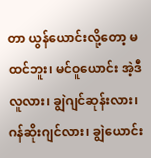တာ ယွန်ယောင်းလို့တော့ မထင်ဘူး၊ မင်ဝူယောင်း အဲ့ဒီလူလား၊ ချွဲဂျင်ဆုန်းလား၊ ဂန်ဆိုးဂျင်လား၊ ချွဲယောင်း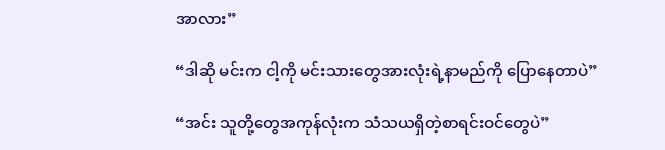အာလား”

“ဒါဆို မင်းက ငါ့ကို မင်းသားတွေအားလုံးရဲ့နာမည်ကို ပြောနေတာပဲ”

“အင်း သူတို့တွေအကုန်လုံးက သံသယရှိတဲ့စာရင်းဝင်တွေပဲ”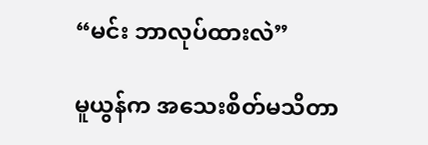“မင်း ဘာလုပ်ထားလဲ”

မူယွန်က အသေးစိတ်မသိတာ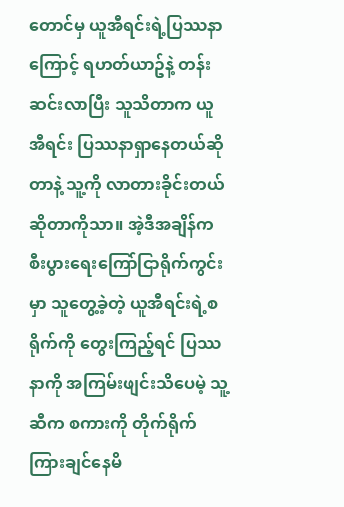တောင်မှ ယူအီရင်းရဲ့ပြဿနာကြောင့် ရဟတ်ယာဥ်နဲ့ တန်းဆင်းလာပြီး သူသိတာက ယူအီရင်း ပြဿနာရှာနေတယ်ဆိုတာနဲ့ သူ့ကို လာတားခိုင်းတယ်ဆိုတာကိုသာ။ အဲ့ဒီအချိန်က စီးပွားရေးကြော်ငြာရိုက်ကွင်းမှာ သူတွေ့ခဲ့တဲ့ ယူအီရင်းရဲ့စရိုက်ကို တွေးကြည့်ရင် ပြဿနာကို အကြမ်းဖျင်းသိပေမဲ့ သူ့ဆီက စကားကို တိုက်ရိုက်ကြားချင်နေမိ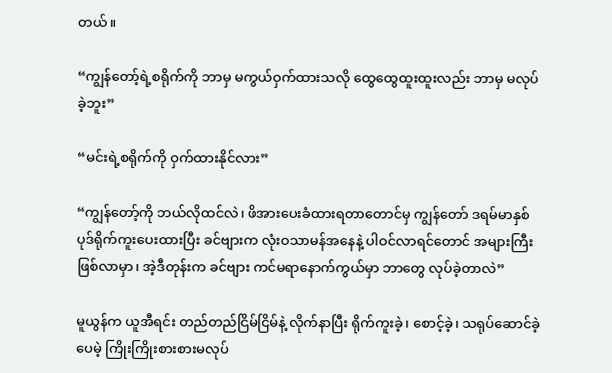တယ်။

“ကျွန်တော့်ရဲ့စရိုက်ကို ဘာမှ မကွယ်ဝှက်ထားသလို ထွေထွေထူးထူးလည်း ဘာမှ မလုပ်ခဲ့ဘူး”

“မင်းရဲ့စရိုက်ကို ဝှက်ထားနိုင်လား”

“ကျွန်တော့်ကို ဘယ်လိုထင်လဲ၊ ဖိအားပေးခံထားရတာတောင်မှ ကျွန်တော် ဒရမ်မာနှစ်ပုဒ်ရိုက်ကူးပေးထားပြီး ခင်ဗျားက လုံးဝသာမန်အနေနဲ့ ပါဝင်လာရင်တောင် အများကြီးဖြစ်လာမှာ၊ အဲ့ဒီတုန်းက ခင်ဗျား ကင်မရာနောက်ကွယ်မှာ ဘာတွေ လုပ်ခဲ့တာလဲ”

မူယွန်က ယူအီရင်း တည်တည်ငြိမ်ငြိမ်နဲ့ လိုက်နာပြီး ရိုက်ကူးခဲ့၊ စောင့်ခဲ့၊ သရုပ်ဆောင်ခဲ့ပေမဲ့ ကြိုးကြိုးစားစားမလုပ်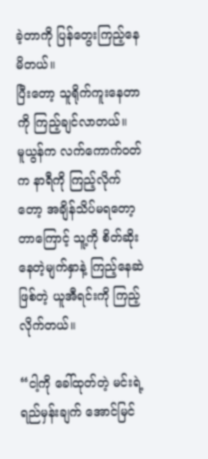ခဲ့တာကို ပြန်တွေးကြည့်နေမိတယ်။
ပြီးတော့ သူရိုက်ကူးနေတာကို ကြည့်ချင်လာတယ်။
မူယွန်က လက်ကောက်ဝတ်က နာရီကို ကြည့်လိုက်တော့ အချိန်သိပ်မရတော့တာကြောင့် သူ့ကို စိတ်ဆိုးနေတဲ့မျက်နှာနဲ့ ကြည့်နေဆဲဖြစ်တဲ့ ယူအီရင်းကို ကြည့်လိုက်တယ်။

“ငါ့ကို ခေါ်ထုတ်တဲ့ မင်းရဲ့ရည်မှန်းချက် အောင်မြင်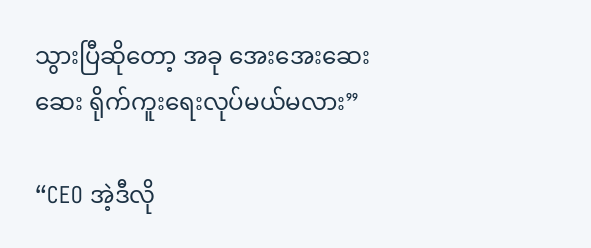သွားပြီဆိုတော့ အခု အေးအေးဆေးဆေး ရိုက်ကူးရေးလုပ်မယ်မလား”

“CEO အဲ့ဒီလို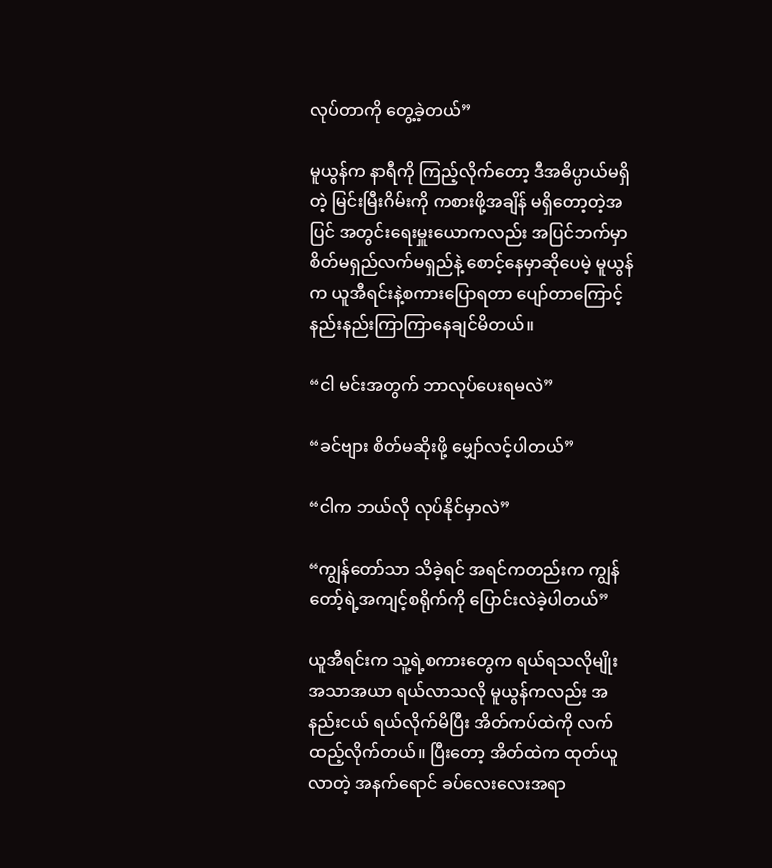လုပ်တာကို တွေ့ခဲ့တယ်”

မူယွန်က နာရီကို ကြည့်လိုက်တော့ ဒီအဓိပ္ပာယ်မရှိတဲ့ မြင်းမြီးဂိမ်းကို ကစားဖို့အချိန် မရှိတော့တဲ့အပြင် အတွင်းရေးမှူးယောကလည်း အပြင်ဘက်မှာ စိတ်မရှည်လက်မရှည်နဲ့ စောင့်နေမှာဆိုပေမဲ့ မူယွန်က ယူအီရင်းနဲ့စကားပြောရတာ ပျော်တာကြောင့် နည်းနည်းကြာကြာနေချင်မိတယ်။

“ငါ မင်းအတွက် ဘာလုပ်ပေးရမလဲ”

“ခင်ဗျား စိတ်မဆိုးဖို့ မျှော်လင့်ပါတယ်”

“ငါက ဘယ်လို လုပ်နိုင်မှာလဲ”

“ကျွန်တော်သာ သိခဲ့ရင် အရင်ကတည်းက ကျွန်တော့်ရဲ့အကျင့်စရိုက်ကို ပြောင်းလဲခဲ့ပါတယ်”

ယူအီရင်းက သူ့ရဲ့စကားတွေက ရယ်ရသလိုမျိုး အသာအယာ ရယ်လာသလို မူယွန်ကလည်း အနည်းငယ် ရယ်လိုက်မိပြီး အိတ်ကပ်ထဲကို လက်ထည့်လိုက်တယ်။ ပြီးတော့ အိတ်ထဲက ထုတ်ယူလာတဲ့ အနက်ရောင် ခပ်လေးလေးအရာ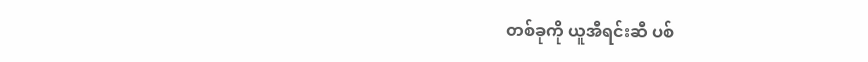တစ်ခုကို ယူအီရင်းဆီ ပစ်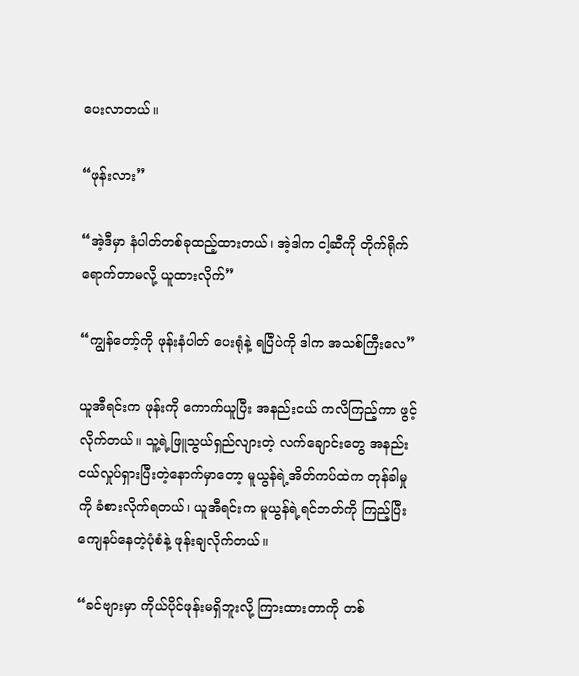ပေးလာတယ်။

“ဖုန်းလား”

“အဲ့ဒီမှာ နံပါတ်တစ်ခုထည့်ထားတယ်၊ အဲ့ဒါက ငါ့ဆီကို တိုက်ရိုက်ရောက်တာမလို့ ယူထားလိုက်”

“ကျွန်တော့်ကို ဖုန်းနံပါတ် ပေးရုံနဲ့ ရပြီပဲကို ဒါက အသစ်ကြီးလေ”

ယူအီရင်းက ဖုန်းကို ကောက်ယူပြီး အနည်းငယ် ကလိကြည့်ကာ ဖွင့်လိုက်တယ်။ သူ့ရဲ့ဖြူသွယ်ရှည်လျားတဲ့ လက်ချောင်းတွေ အနည်းငယ်လှုပ်ရှားပြီးတဲ့နောက်မှာတော့ မူယွန်ရဲ့အိတ်ကပ်ထဲက တုန်ခါမှုကို ခံစားလိုက်ရတယ်၊ ယူအီရင်းက မူယွန်ရဲ့ရင်ဘတ်ကို ကြည့်ပြီး ကျေနပ်နေတဲ့ပုံစံနဲ့ ဖုန်းချလိုက်တယ်။

“ခင်ဗျားမှာ ကိုယ်ပိုင်ဖုန်းမရှိဘူးလို့ ကြားထားတာကို တစ်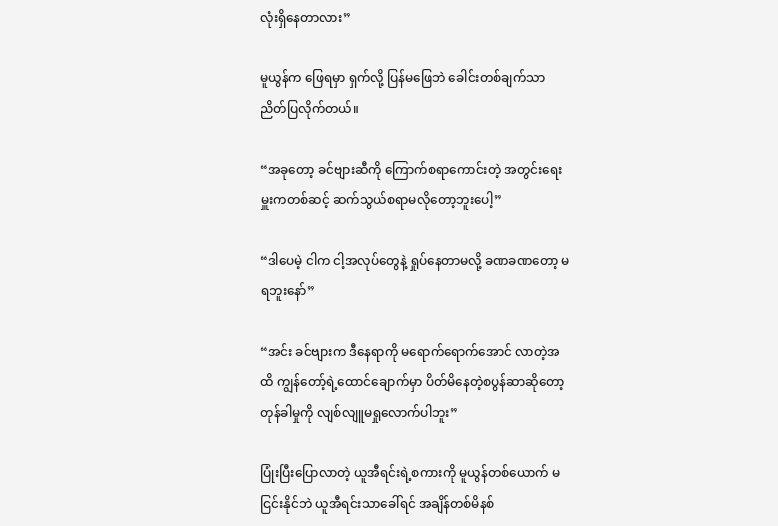လုံးရှိနေတာလား”

မူယွန်က ဖြေရမှာ ရှက်လို့ ပြန်မဖြေဘဲ ခေါင်းတစ်ချက်သာ ညိတ်ပြလိုက်တယ်။

“အခုတော့ ခင်ဗျားဆီကို ကြောက်စရာကောင်းတဲ့ အတွင်းရေးမှူးကတစ်ဆင့် ဆက်သွယ်စရာမလိုတော့ဘူးပေါ့”

“ဒါပေမဲ့ ငါက ငါ့အလုပ်တွေနဲ့ ရှုပ်နေတာမလို့ ခဏခဏတော့ မရဘူးနော်”

“အင်း ခင်ဗျားက ဒီနေရာကို မရောက်ရောက်အောင် လာတဲ့အထိ ကျွန်တော့်ရဲ့ထောင်ချောက်မှာ ပိတ်မိနေတဲ့စပွန်ဆာဆိုတော့ တုန်ခါမှုကို လျစ်လျူမရှုလောက်ပါဘူး”

ပြုံးပြီးပြောလာတဲ့ ယူအီရင်းရဲ့စကားကို မူယွန်တစ်ယောက် မငြင်းနိုင်ဘဲ ယူအီရင်းသာခေါ်ရင် အချိန်တစ်မိနစ်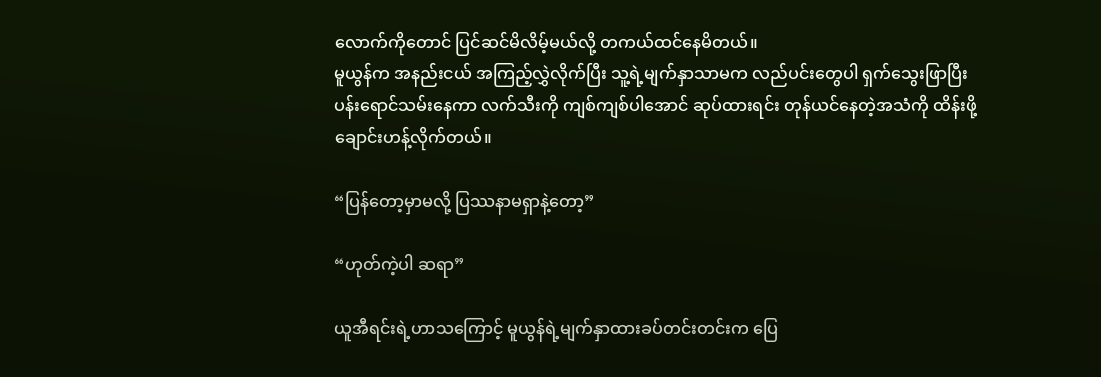လောက်ကိုတောင် ပြင်ဆင်မိလိမ့်မယ်လို့ တကယ်ထင်နေမိတယ်။
မူယွန်က အနည်းငယ် အကြည့်လွှဲလိုက်ပြီး သူ့ရဲ့မျက်နှာသာမက လည်ပင်းတွေပါ ရှက်သွေးဖြာပြီး ပန်းရောင်သမ်းနေကာ လက်သီးကို ကျစ်ကျစ်ပါအောင် ဆုပ်ထားရင်း တုန်ယင်နေတဲ့အသံကို ထိန်းဖို့ ချောင်းဟန့်လိုက်တယ်။

“ပြန်တော့မှာမလို့ ပြဿနာမရှာနဲ့တော့”

“ဟုတ်ကဲ့ပါ ဆရာ”

ယူအီရင်းရဲ့ဟာသကြောင့် မူယွန်ရဲ့မျက်နှာထားခပ်တင်းတင်းက ပြေ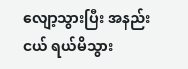လျော့သွားပြီး အနည်းငယ် ရယ်မိသွား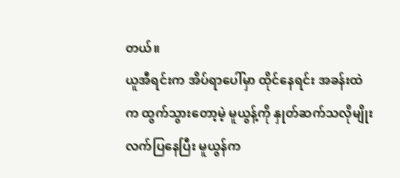တယ်။
ယူအီရင်းက အိပ်ရာပေါ်မှာ ထိုင်နေရင်း အခန်းထဲက ထွက်သွားတော့မဲ့ မူယွန့်ကို နှုတ်ဆက်သလိုမျိုး လက်ပြနေပြီး မူယွန်က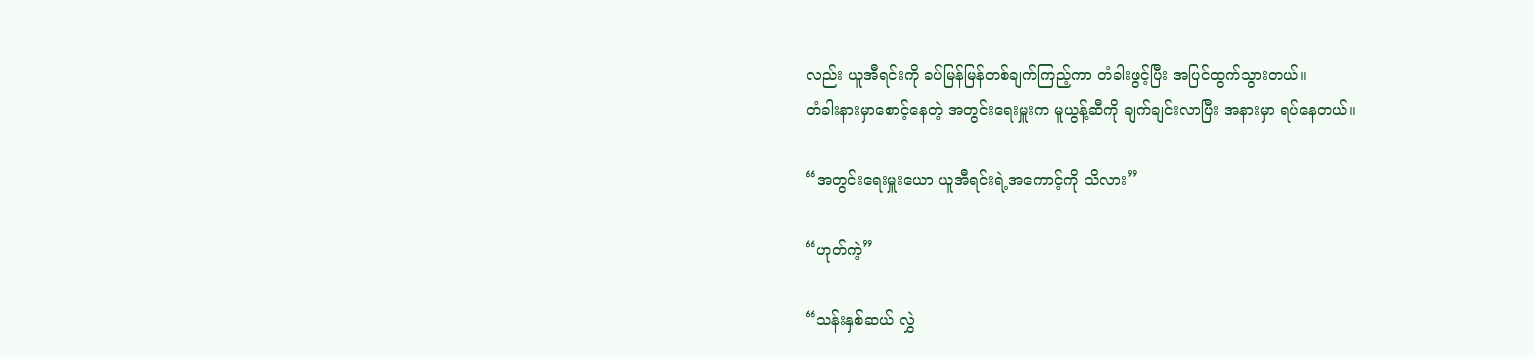လည်း ယူအီရင်းကို ခပ်မြန်မြန်တစ်ချက်ကြည့်ကာ တံခါးဖွင့်ပြီး အပြင်ထွက်သွားတယ်။
တံခါးနားမှာစောင့်နေတဲ့ အတွင်းရေးမှူးက မူယွန့်ဆီကို ချက်ချင်းလာပြီး အနားမှာ ရပ်နေတယ်။

“အတွင်းရေးမှူးယော ယူအီရင်းရဲ့အကောင့်ကို သိလား”

“ဟုတ်ကဲ့”

“သန်းနှစ်ဆယ် လွှဲ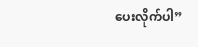ပေးလိုက်ပါ”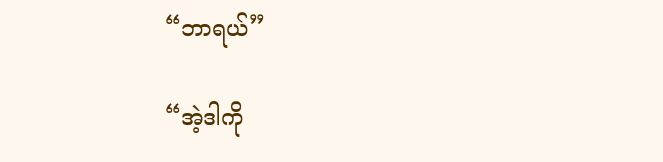“ဘာရယ်”

“အဲ့ဒါကို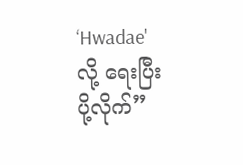‘Hwadae' လို့ ရေးပြီး ပို့လိုက်”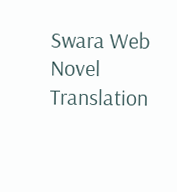Swara Web Novel Translation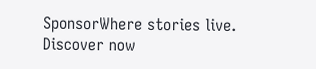SponsorWhere stories live. Discover now